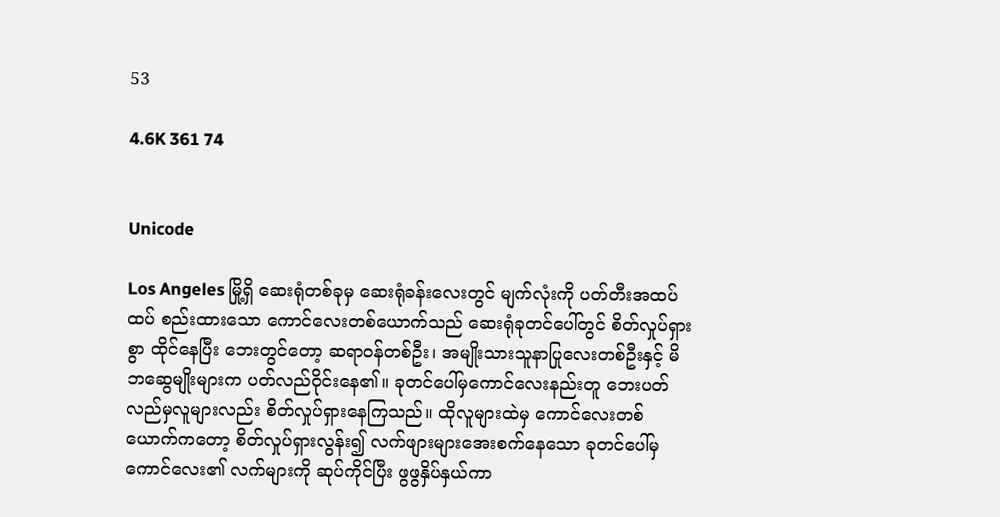53

4.6K 361 74


Unicode

Los Angeles မြို့ရှိ ဆေးရုံတစ်ခုမှ ဆေးရုံခန်းလေးတွင် မျက်လုံးကို ပတ်တီးအထပ်ထပ် စည်းထားသော ကောင်လေးတစ်ယောက်သည် ဆေးရုံခုတင်ပေါ်တွင် စိတ်လှုပ်ရှားစွာ ထိုင်နေပြီး ဘေးတွင်တော့ ဆရာဝန်တစ်ဦး၊ အမျိုးသားသူနာပြုလေးတစ်ဦးနှင့် မိဘဆွေမျိုးများက ပတ်လည်ဝိုင်းနေ၏။ ခုတင်ပေါ်မှကောင်လေးနည်းတူ ဘေးပတ်လည်မှလူများလည်း စိတ်လှုပ်ရှားနေကြသည်။ ထိုလူများထဲမှ ကောင်လေးတစ်ယောက်ကတော့ စိတ်လှုပ်ရှားလွန်း၍ လက်ဖျားများအေးစက်နေသော ခုတင်ပေါ်မှကောင်လေး၏ လက်များကို ဆုပ်ကိုင်ပြီး ဖွဖွနှိပ်နှယ်ကာ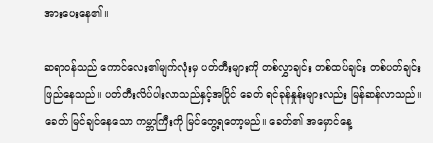အားပေးနေ၏။

ဆရာဝန်သည် ကောင်လေး၏မျက်လုံးမှ ပတ်တီးများကို တစ်လွှာချင်း တစ်ထပ်ချင်း တစ်ပတ်ချင်း ဖြည်နေသည်။ ပတ်တီးလိပ်ပါးလာသည်နှင့်အပြိုင် ခေတ် ရင်ခုန်နှုန်းများလည်း မြန်ဆန်လာသည်။ ခေတ် မြင်ချင်နေသော ကမ္ဘာကြီးကို မြင်တွေ့ရတော့မည်။ ခေတ်၏ အမှောင်နေ့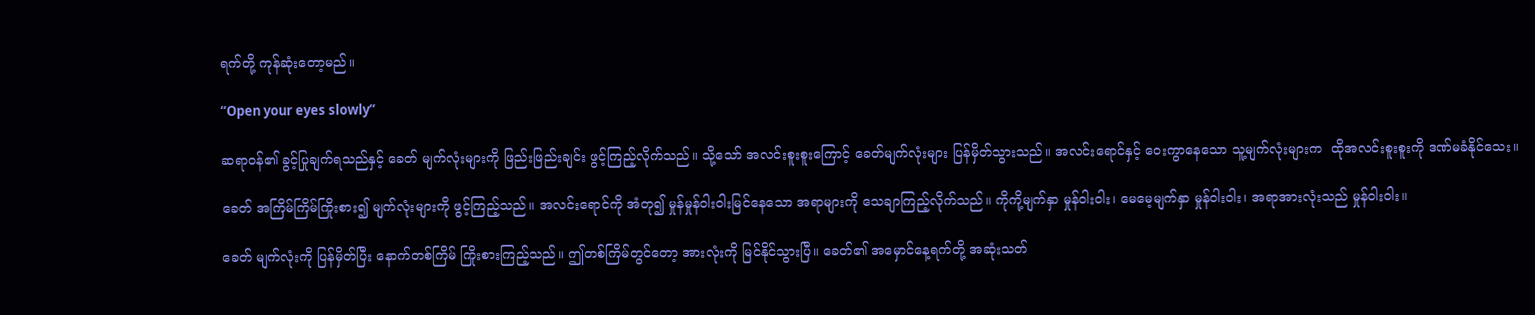ရက်တို့ ကုန်ဆုံးတော့မည်။

“Open your eyes slowly”

ဆရာဝန်၏ ခွင့်ပြုချက်ရသည်နှင့် ခေတ် မျက်လုံးများကို ဖြည်းဖြည်းချင်း ဖွင့်ကြည့်လိုက်သည်။ သို့သော် အလင်းစူးစူးကြောင့် ခေတ်မျက်လုံးများ ပြန်မှိတ်သွားသည်။ အလင်းရောင်နှင့် ဝေးကွာနေသော သူ့မျက်လုံးများက  ထိုအလင်းစူးစူးကို ဒဏ်မခံနိုင်သေး။

ခေတ် အကြိမ်ကြိမ်ကြိုးစား၍ မျက်လုံးများကို ဖွင့်ကြည့်သည်။ အလင်းရောင်ကို အံတု၍ မှုန်မှုန်ဝါးဝါးမြင်နေသော အရာများကို သေချာကြည့်လိုက်သည်။ ကိုကို့မျက်နှာ မှုန်ဝါးဝါး၊ မေမေ့မျက်နှာ မှုန်ဝါးဝါး၊ အရာအားလုံးသည် မှုန်ဝါးဝါး။

ခေတ် မျက်လုံးကို ပြန်မှိတ်ပြီး နောက်တစ်ကြိမ် ကြိုးစားကြည့်သည်။ ဤတစ်ကြိမ်တွင်တော့ အားလုံးကို မြင်နိုင်သွားပြီ။ ခေတ်၏ အမှောင်နေ့ရက်တို့ အဆုံးသတ်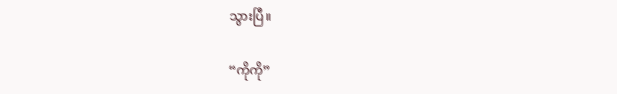သွားပြီ။

“ကိုကို”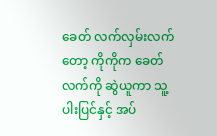ခေတ် လက်လှမ်းလက်တော့ ကိုကိုက ခေတ်လက်ကို ဆွဲယူကာ သူ့ပါးပြင်နှင့် အပ်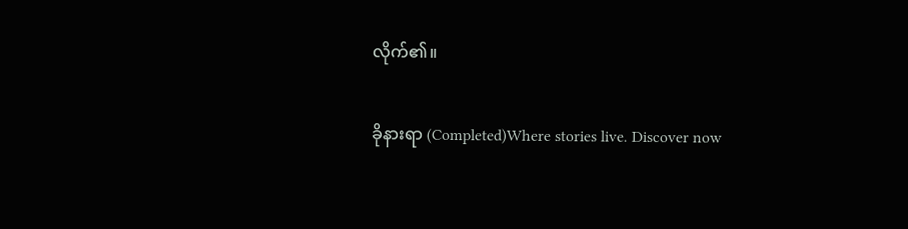လိုက်၏။

ခိုနားရာ (Completed)Where stories live. Discover now